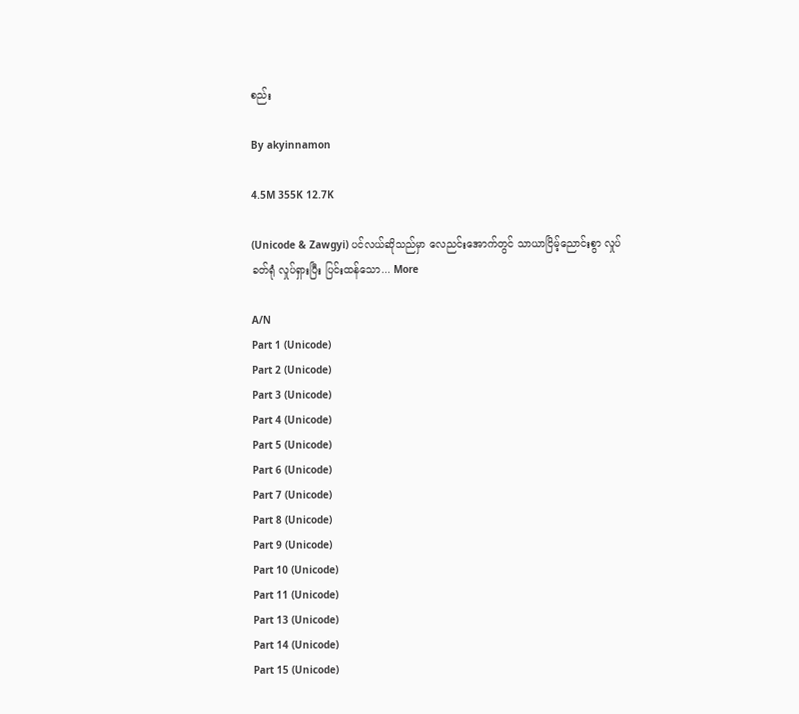စည်း

By akyinnamon

4.5M 355K 12.7K

(Unicode & Zawgyi) ပင်လယ်ဆိုသည်မှာ လေညင်းအောက်တွင် သာယာငြိမ့်ညောင်းစွာ လှုပ်ခတ်ရုံ လှုပ်ရှားပြီး ပြင်းထန်သော... More

A/N
Part 1 (Unicode)
Part 2 (Unicode)
Part 3 (Unicode)
Part 4 (Unicode)
Part 5 (Unicode)
Part 6 (Unicode)
Part 7 (Unicode)
Part 8 (Unicode)
Part 9 (Unicode)
Part 10 (Unicode)
Part 11 (Unicode)
Part 13 (Unicode)
Part 14 (Unicode)
Part 15 (Unicode)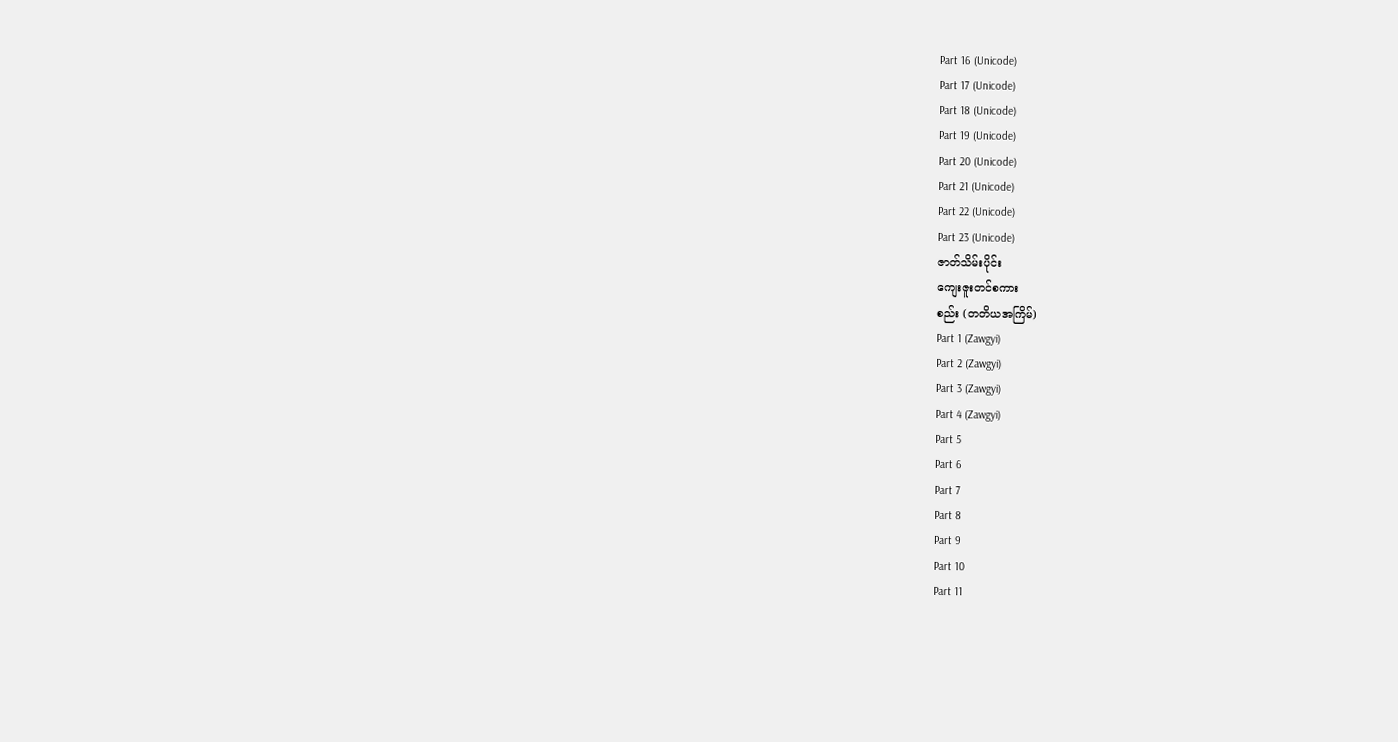Part 16 (Unicode)
Part 17 (Unicode)
Part 18 (Unicode)
Part 19 (Unicode)
Part 20 (Unicode)
Part 21 (Unicode)
Part 22 (Unicode)
Part 23 (Unicode)
ဇာတ်သိမ်းပိုင်း
ကျေးဇူးတင်စကား
စည်း (တတိယအကြိမ်)
Part 1 (Zawgyi)
Part 2 (Zawgyi)
Part 3 (Zawgyi)
Part 4 (Zawgyi)
Part 5
Part 6
Part 7
Part 8
Part 9
Part 10
Part 11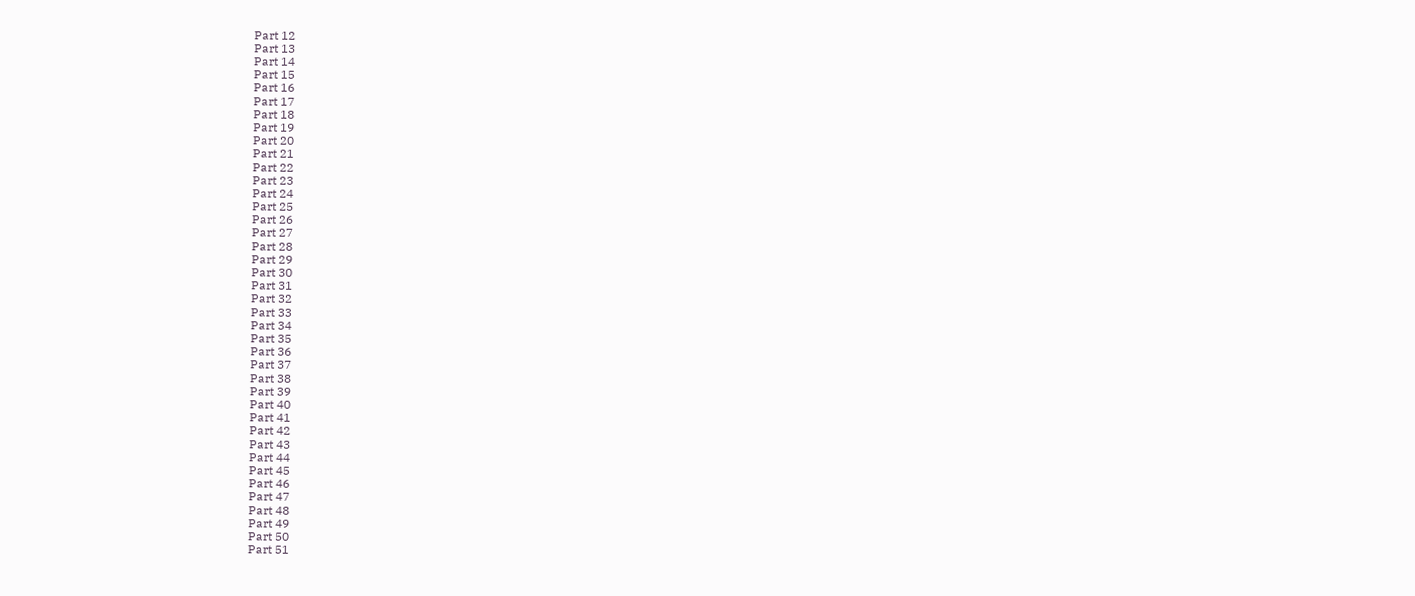Part 12
Part 13
Part 14
Part 15
Part 16
Part 17
Part 18
Part 19
Part 20
Part 21
Part 22
Part 23
Part 24
Part 25
Part 26
Part 27
Part 28
Part 29
Part 30
Part 31
Part 32
Part 33
Part 34
Part 35
Part 36
Part 37
Part 38
Part 39
Part 40
Part 41
Part 42
Part 43
Part 44
Part 45
Part 46
Part 47
Part 48
Part 49
Part 50
Part 51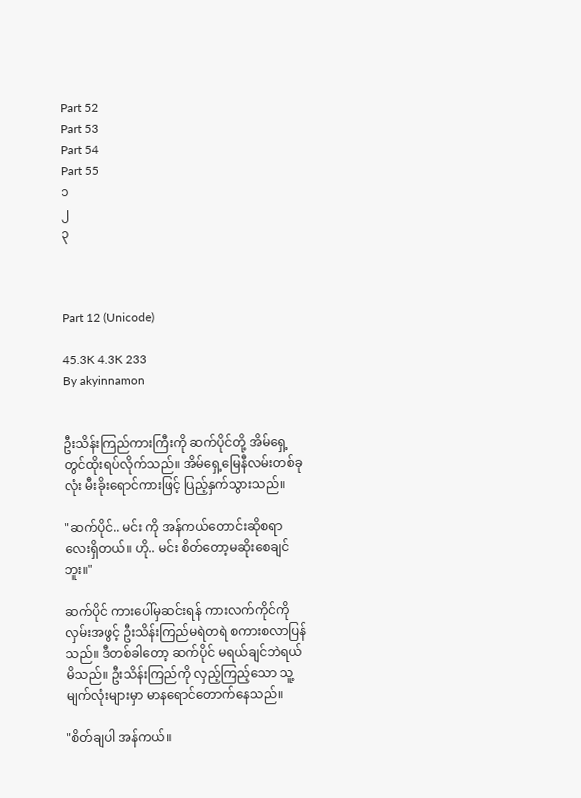Part 52
Part 53
Part 54
Part 55
၁
၂
၃



Part 12 (Unicode)

45.3K 4.3K 233
By akyinnamon


ဦးသိန်းကြည်ကားကြီးကို ဆက်ပိုင်တို့ အိမ်ရှေ့တွင်ထိုးရပ်လိုက်သည်။ အိမ်ရှေ့မြေနီလမ်းတစ်ခုလုံး မီးခိုးရောင်ကားဖြင့် ပြည့်နှက်သွားသည်။

"ဆက်ပိုင်.. မင်း ကို အန်ကယ်တောင်းဆိုစရာလေးရှိတယ်။ ဟို.. မင်း စိတ်တော့မဆိုးစေချင်ဘူး။"

ဆက်ပိုင် ကားပေါ်မှဆင်းရန် ကားလက်ကိုင်ကိုလှမ်းအဖွင့် ဦးသိန်းကြည်မရဲတရဲ စကားစလာပြန်သည်။ ဒီတစ်ခါတော့ ဆက်ပိုင် မရယ်ချင်ဘဲရယ်မိသည်။ ဦးသိန်းကြည်ကို လှည့်ကြည့်သော သူ့မျက်လုံးများမှာ မာနရောင်တောက်နေသည်။

"စိတ်ချပါ အန်ကယ်။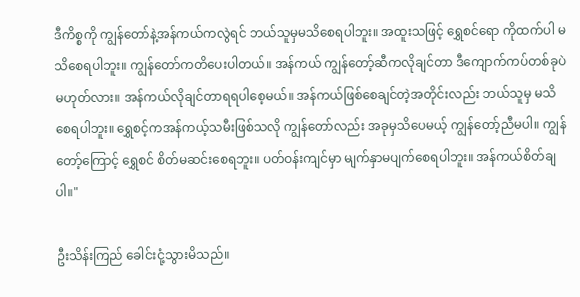ဒီကိစ္စကို ကျွန်တော်နဲ့အန်ကယ်ကလွဲရင် ဘယ်သူမှမသိစေရပါဘူး။ အထူးသဖြင့် ရွှေစင်ရော ကိုထက်ပါ မသိစေရပါဘူး။ ကျွန်တော်ကတိပေးပါတယ်။ အန်ကယ် ကျွန်တော့်ဆီကလိုချင်တာ ဒီကျောက်ကပ်တစ်ခုပဲမဟုတ်လား။ အန်ကယ်လိုချင်တာရရပါစေ့မယ်။ အန်ကယ်ဖြစ်စေချင်တဲ့အတိုင်းလည်း ဘယ်သူမှ မသိစေရပါဘူး။ ရွှေစင့်ကအန်ကယ့်သမီးဖြစ်သလို ကျွန်တော်လည်း အခုမှသိပေမယ့် ကျွန်တော့်ညီမပါ။ ကျွန်တော့်ကြောင့် ရွှေစင် စိတ်မဆင်းစေရဘူး။ ပတ်ဝန်းကျင်မှာ မျက်နှာမပျက်စေရပါဘူး။ အန်ကယ်စိတ်ချပါ။"

ဦးသိန်းကြည် ခေါင်းငုံ့သွားမိသည်။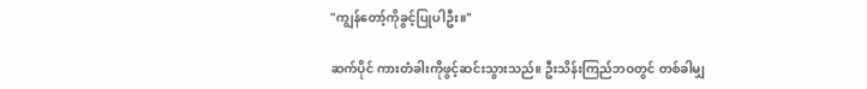"ကျွန်တော့်ကိုခွင့်ပြုပါဦး။"

ဆက်ပိုင် ကားတံခါးကိုဖွင့်ဆင်းသွားသည်။ ဦးသိန်းကြည်ဘဝတွင် တစ်ခါမျှ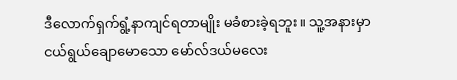ဒီလောက်ရှက်ရွံ့နာကျင်ရတာမျိုး မခံစားခဲ့ရဘူး။ သူ့အနားမှာ ငယ်ရွယ်ချောမောသော မော်လ်ဒယ်မလေး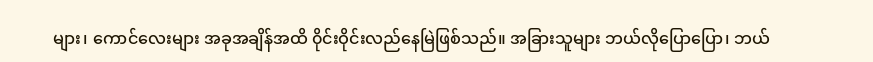များ၊ ကောင်လေးများ အခုအချိန်အထိ ၀ိုင်းဝိုင်းလည်နေမြဲဖြစ်သည်။ အခြားသူများ ဘယ်လိုပြောပြော၊ ဘယ်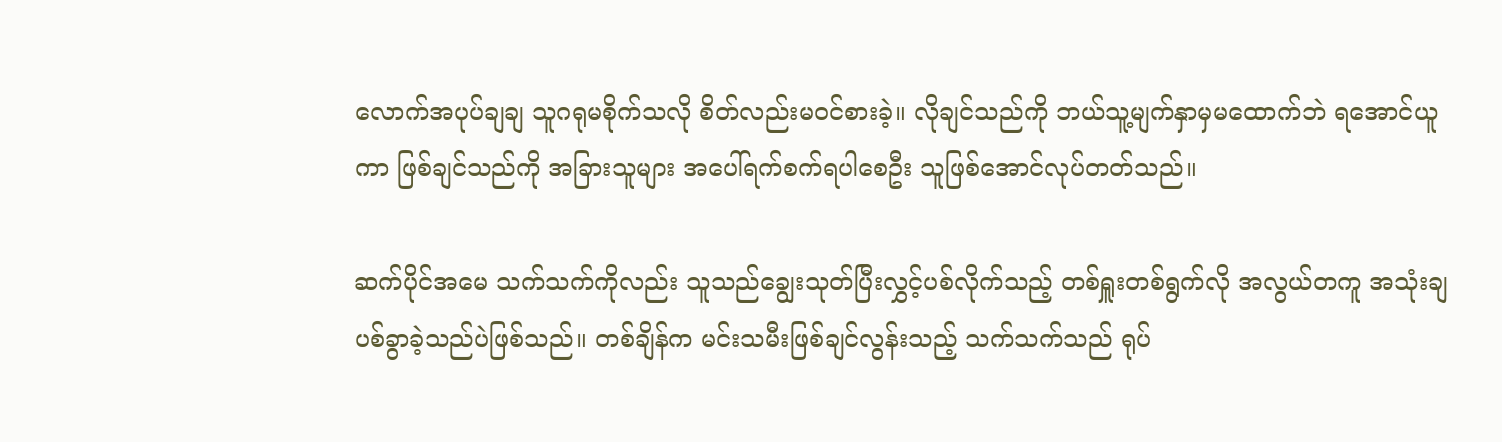လောက်အပုပ်ချချ သူဂရုမစိုက်သလို စိတ်လည်းမဝင်စားခဲ့။ လိုချင်သည်ကို ဘယ်သူ့မျက်နှာမှမထောက်ဘဲ ရအောင်ယူကာ ဖြစ်ချင်သည်ကို အခြားသူများ အပေါ်ရက်စက်ရပါစေဦး သူဖြစ်အောင်လုပ်တတ်သည်။

ဆက်ပိုင်အမေ သက်သက်ကိုလည်း သူသည်ချွေးသုတ်ပြီးလွှင့်ပစ်လိုက်သည့် တစ်ရှူးတစ်ရွက်လို အလွယ်တကူ အသုံးချပစ်ခွာခဲ့သည်ပဲဖြစ်သည်။ တစ်ချိန်က မင်းသမီးဖြစ်ချင်လွန်းသည့် သက်သက်သည် ရုပ်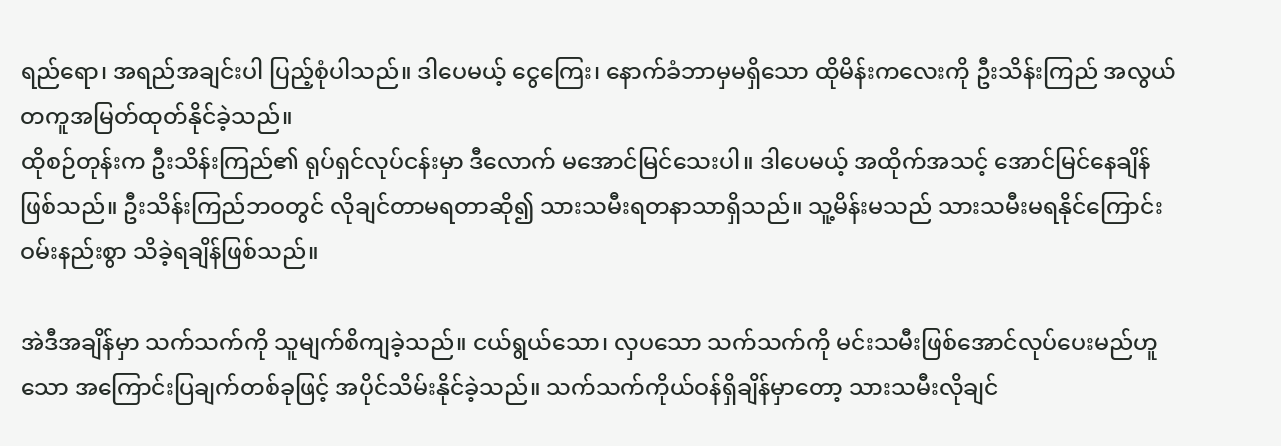ရည်ရော၊ အရည်အချင်းပါ ပြည့်စုံပါသည်။ ဒါပေမယ့် ငွေကြေး၊ နောက်ခံဘာမှမရှိသော ထိုမိန်းကလေးကို ဦးသိန်းကြည် အလွယ်တကူအမြတ်ထုတ်နိုင်ခဲ့သည်။
ထိုစဉ်တုန်းက ဦးသိန်းကြည်၏ ရုပ်ရှင်လုပ်ငန်းမှာ ဒီလောက် မအောင်မြင်သေးပါ။ ဒါပေမယ့် အထိုက်အသင့် အောင်မြင်နေချိန်ဖြစ်သည်။ ဦးသိန်းကြည်ဘဝတွင် လိုချင်တာမရတာဆို၍ သားသမီးရတနာသာရှိသည်။ သူ့မိန်းမသည် သားသမီးမရနိုင်ကြောင်း ဝမ်းနည်းစွာ သိခဲ့ရချိန်ဖြစ်သည်။

အဲဒီအချိန်မှာ သက်သက်ကို သူမျက်စိကျခဲ့သည်။ ငယ်ရွယ်သော၊ လှပသော သက်သက်ကို မင်းသမီးဖြစ်အောင်လုပ်ပေးမည်ဟူသော အကြောင်းပြချက်တစ်ခုဖြင့် အပိုင်သိမ်းနိုင်ခဲ့သည်။ သက်သက်ကိုယ်ဝန်ရှိချိန်မှာတော့ သားသမီးလိုချင်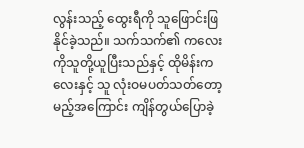လွန်းသည့် ထွေးရီကို သူဖြောင်းဖြနိုင်ခဲ့သည်။ သက်သက်၏ ကလေးကိုသူတို့ယူပြီးသည်နှင့် ထိုမိန်းကလေးနှင့် သူ လုံးဝမပတ်သတ်တော့မည့်အကြောင်း ကျိန်တွယ်ပြောခဲ့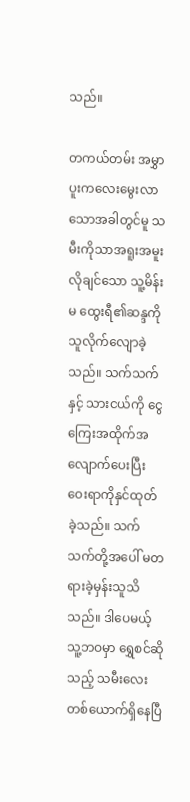သည်။

တကယ်တမ်း အမွှာပူးကလေးမွေးလာသောအခါတွင်မူ သမီးကိုသာအရူးအမူးလိုချင်သော သူ့မိန်းမ ထွေးရီ၏ဆန္ဒကို သူလိုက်လျောခဲ့သည်။ သက်သက်နှင့် သားငယ်ကို ငွေကြေးအထိုက်အလျောက်ပေးပြီး ဝေးရာကိုနှင်ထုတ်ခဲ့သည်။ သက်သက်တို့အပေါ် မတရားခဲ့မှန်းသူသိသည်။ ဒါပေမယ့် သူ့ဘဝမှာ ရွှေစင်ဆိုသည့် သမီးလေးတစ်ယောက်ရှိနေပြီ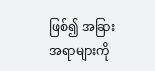ဖြစ်၍ အခြားအရာများကို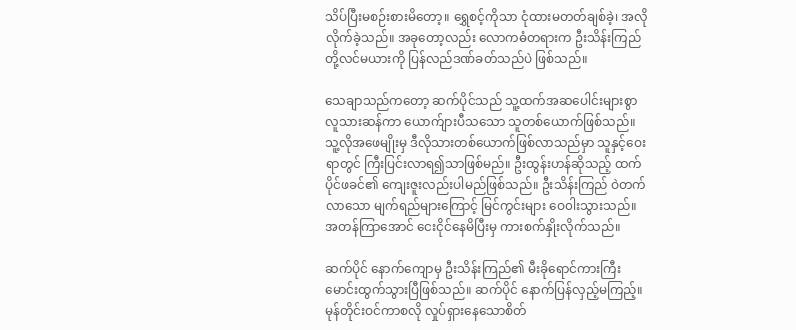သိပ်ပြီးမစဉ်းစားမိတော့။ ရွှေစင့်ကိုသာ ငုံထားမတတ်ချစ်ခဲ့၊ အလိုလိုက်ခဲ့သည်။ အခုတော့လည်း လောကဓံတရားက ဦးသိန်းကြည်တို့လင်မယားကို ပြန်လည်ဒဏ်ခတ်သည်ပဲ ဖြစ်သည်။

သေချာသည်ကတော့ ဆက်ပိုင်သည် သူ့ထက်အဆပေါင်းများစွာ လူသားဆန်ကာ ယောက်ျားပီသသော သူတစ်ယောက်ဖြစ်သည်။ သူ့လိုအဖေမျိုးမှ ဒီလိုသားတစ်ယောက်ဖြစ်လာသည်မှာ သူနှင့်ဝေးရာတွင် ကြီးပြင်းလာရ၍သာဖြစ်မည်။ ဦးထွန်းဟန်ဆိုသည့် ထက်ပိုင်ဖခင်၏ ကျေးဇူးလည်းပါမည်ဖြစ်သည်။ ဦးသိန်းကြည် ဝဲတက်လာသော မျက်ရည်များကြောင့် မြင်ကွင်းများ ဝေ၀ါးသွားသည်။ အတန်ကြာအောင် ငေးငိုင်နေမိပြီးမှ ကားစက်နှိုးလိုက်သည်။

ဆက်ပိုင် နောက်ကျောမှ ဦးသိန်းကြည်၏ မီးခိုရောင်ကားကြီး မောင်းထွက်သွားပြီဖြစ်သည်။ ဆက်ပိုင် နောက်ပြန်လှည့်မကြည့်။ မုန်တိုင်းဝင်ကာစလို လှုပ်ရှားနေသောစိတ်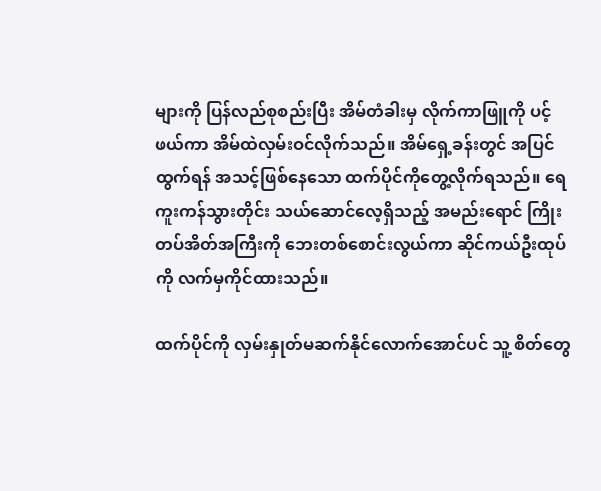များကို ပြန်လည်စုစည်းပြီး အိမ်တံခါးမှ လိုက်ကာဖြူကို ပင့်ဖယ်ကာ အိမ်ထဲလှမ်းဝင်လိုက်သည်။ အိမ်ရှေ့ခန်းတွင် အပြင်ထွက်ရန် အသင့်ဖြစ်နေသော ထက်ပိုင်ကိုတွေ့လိုက်ရသည်။ ရေကူးကန်သွားတိုင်း သယ်ဆောင်လေ့ရှိသည့် အမည်းရောင် ကြိုးတပ်အိတ်အကြီးကို ဘေးတစ်စောင်းလွယ်ကာ ဆိုင်ကယ်ဦးထုပ်ကို လက်မှကိုင်ထားသည်။

ထက်ပိုင်ကို လှမ်းနှုတ်မဆက်နိုင်လောက်အောင်ပင် သူ့ စိတ်တွေ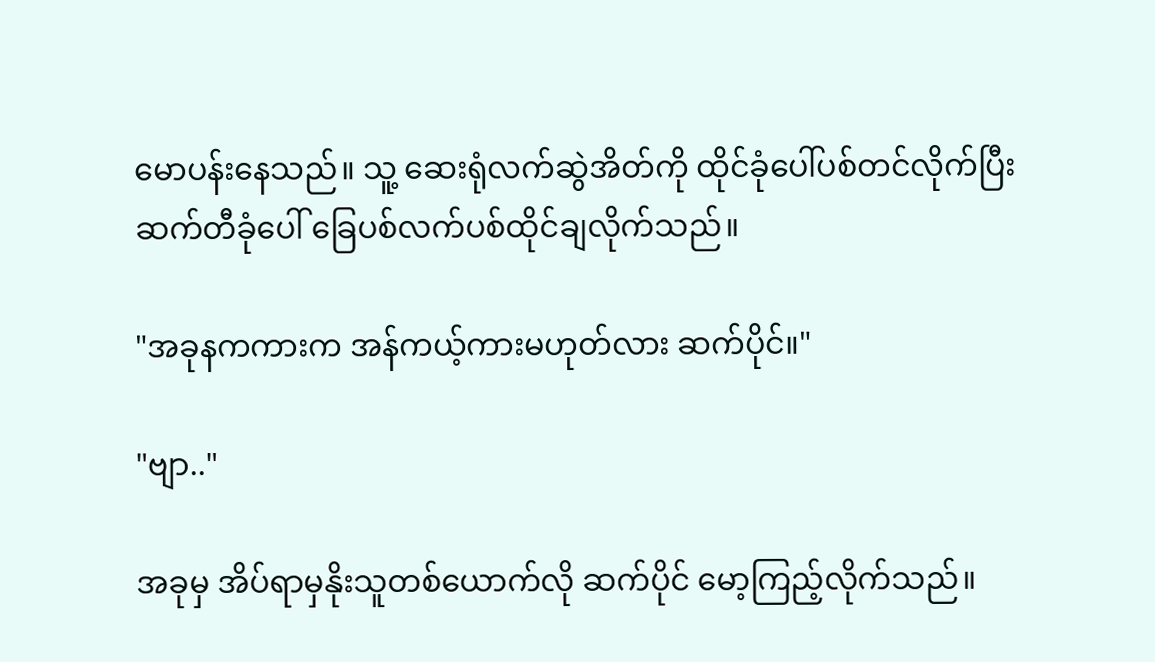မောပန်းနေသည်။ သူ့ ဆေးရုံလက်ဆွဲအိတ်ကို ထိုင်ခုံပေါ်ပစ်တင်လိုက်ပြီး ဆက်တီခုံပေါ် ခြေပစ်လက်ပစ်ထိုင်ချလိုက်သည်။

"အခုနကကားက အန်ကယ့်ကားမဟုတ်လား ဆက်ပိုင်။"

"ဗျာ.."

အခုမှ အိပ်ရာမှနိုးသူတစ်ယောက်လို ဆက်ပိုင် မော့ကြည့်လိုက်သည်။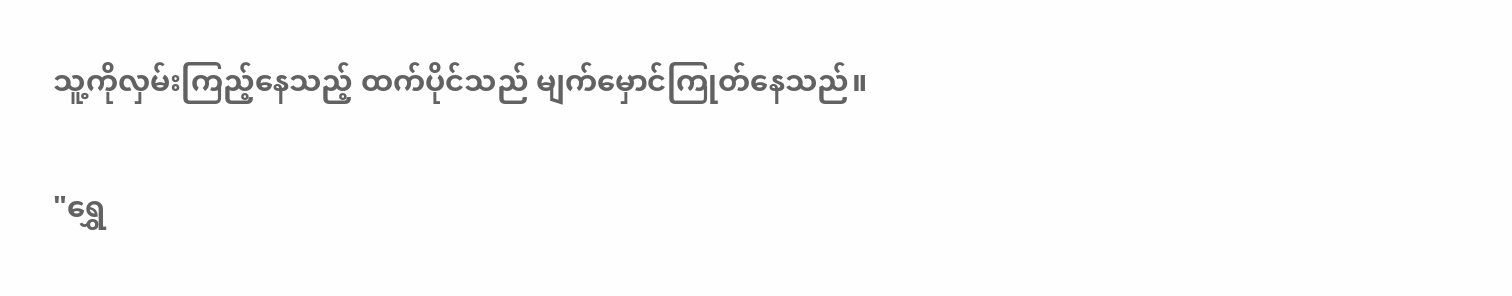သူ့ကိုလှမ်းကြည့်နေသည့် ထက်ပိုင်သည် မျက်မှောင်ကြုတ်နေသည်။

"ရွှေ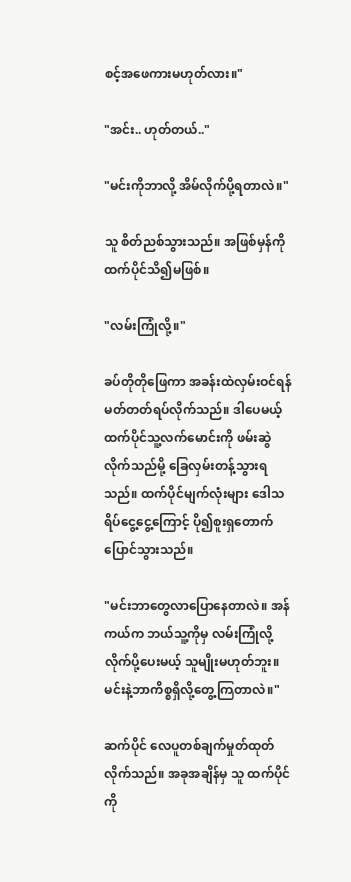စင့်အဖေကားမဟုတ်လား။"

"အင်း.. ဟုတ်တယ်.."

"မင်းကိုဘာလို့ အိမ်လိုက်ပို့ရတာလဲ။"

သူ စိတ်ညစ်သွားသည်။ အဖြစ်မှန်ကို ထက်ပိုင်သိ၍မဖြစ်။

"လမ်းကြုံလို့။"

ခပ်တိုတိုဖြေကာ အခန်းထဲလှမ်းဝင်ရန် မတ်တတ်ရပ်လိုက်သည်။ ဒါပေမယ့် ထက်ပိုင်သူ့လက်မောင်းကို ဖမ်းဆွဲလိုက်သည်မို့ ခြေလှမ်းတန့်သွားရသည်။ ထက်ပိုင်မျက်လုံးများ ဒေါသရိပ်ငွေ့ငွေ့ကြောင့် ပို၍စူးရှတောက်ပြောင်သွားသည်။

"မင်းဘာတွေလာပြောနေတာလဲ။ အန်ကယ်က ဘယ်သူ့ကိုမှ လမ်းကြုံလို့လိုက်ပို့ပေးမယ့် သူမျိုးမဟုတ်ဘူး။ မင်းနဲ့ဘာကိစ္စရှိလို့တွေ့ကြတာလဲ။"

ဆက်ပိုင် လေပူတစ်ချက်မှုတ်ထုတ်လိုက်သည်။ အခုအချိန်မှ သူ ထက်ပိုင်ကို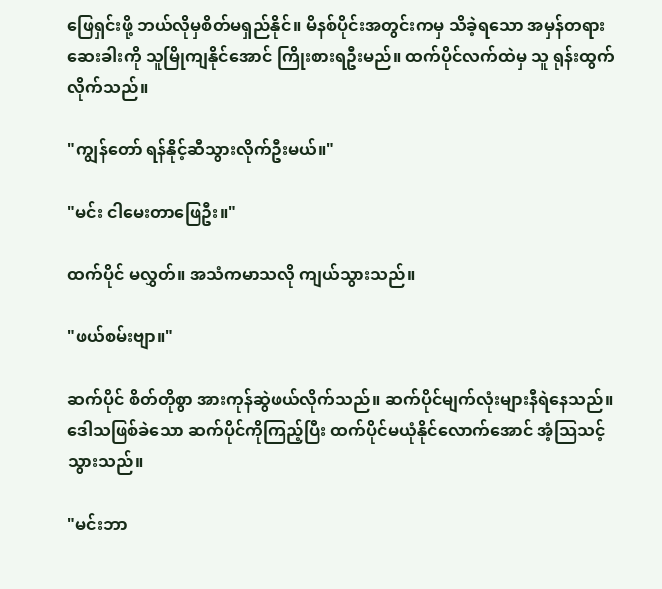ဖြေရှင်းဖို့ ဘယ်လိုမှစိတ်မရှည်နိုင်။ မိနစ်ပိုင်းအတွင်းကမှ သိခဲ့ရသော အမှန်တရားဆေးခါးကို သူမြိုကျနိုင်အောင် ကြိုးစားရဦးမည်။ ထက်ပိုင်လက်ထဲမှ သူ ရုန်းထွက်လိုက်သည်။

"ကျွန်တော် ရန်နိုင့်ဆီသွားလိုက်ဦးမယ်။"

"မင်း ငါမေးတာဖြေဦး။"

ထက်ပိုင် မလွှတ်။ အသံကမာသလို ကျယ်သွားသည်။

"ဖယ်စမ်းဗျာ။"

ဆက်ပိုင် စိတ်တိုစွာ အားကုန်ဆွဲဖယ်လိုက်သည်။ ဆက်ပိုင်မျက်လုံးများနီရဲနေသည်။ ဒေါသဖြစ်ခဲသော ဆက်ပိုင်ကိုကြည့်ပြီး ထက်ပိုင်မယုံနိုင်လောက်အောင် အံ့သြသင့်သွားသည်။

"မင်းဘာ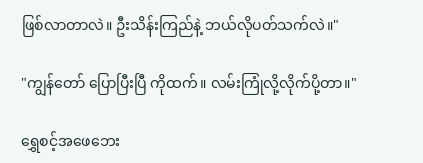ဖြစ်လာတာလဲ။ ဦးသိန်းကြည်နဲ့ ဘယ်လိုပတ်သက်လဲ။"

"ကျွန်တော် ပြောပြီးပြီ ကိုထက်။ လမ်းကြုံလို့လိုက်ပို့တာ။"

ရွှေစင့်အဖေဘေး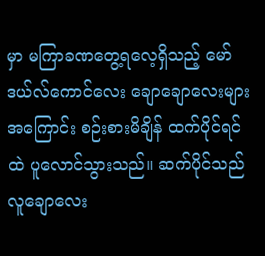မှာ မကြာခဏတွေ့ရလေ့ရှိသည့် မော်ဒယ်လ်ကောင်လေး ချောချောလေးများ အကြောင်း စဉ်းစားမိချိန် ထက်ပိုင်ရင်ထဲ ပူလောင်သွားသည်။ ဆက်ပိုင်သည် လူချောလေး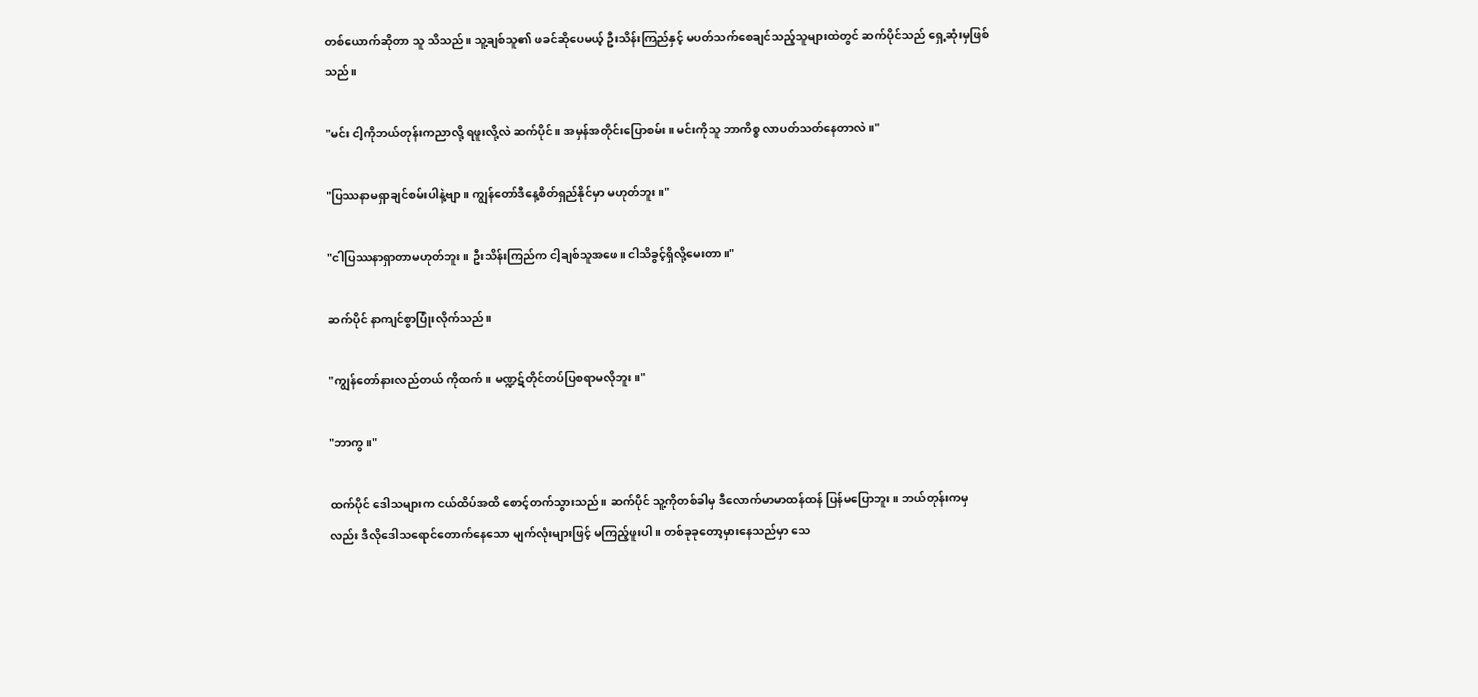တစ်ယောက်ဆိုတာ သူ သိသည်။ သူ့ချစ်သူ၏ ဖခင်ဆိုပေမယ့် ဦးသိန်းကြည်နှင့် မပတ်သက်စေချင်သည့်သူများထဲတွင် ဆက်ပိုင်သည် ရှေ့ဆုံးမှဖြစ်သည်။

"မင်း ငါ့ကိုဘယ်တုန်းကညာလို့ ရဖူးလို့လဲ ဆက်ပိုင်။ အမှန်အတိုင်းပြောစမ်း။ မင်းကိုသူ ဘာကိစ္စ လာပတ်သတ်နေတာလဲ။"

"ပြဿနာမရှာချင်စမ်းပါနဲ့ဗျာ။ ကျွန်တော်ဒီနေ့စိတ်ရှည်နိုင်မှာ မဟုတ်ဘူး။"

"ငါပြဿနာရှာတာမဟုတ်ဘူး။ ဦးသိန်းကြည်က ငါ့ချစ်သူအဖေ။ ငါသိခွင့်ရှိလို့မေးတာ။"

ဆက်ပိုင် နာကျင်စွာပြုံးလိုက်သည်။

"ကျွန်တော်နားလည်တယ် ကိုထက်။ မဏ္ဍဋ်တိုင်တပ်ပြစရာမလိုဘူး။"

"ဘာကွ။"

ထက်ပိုင် ဒေါသများက ငယ်ထိပ်အထိ စောင့်တက်သွားသည်။ ဆက်ပိုင် သူ့ကိုတစ်ခါမှ ဒီလောက်မာမာထန်ထန် ပြန်မပြောဘူး။ ဘယ်တုန်းကမှလည်း ဒီလိုဒေါသရောင်တောက်နေသော မျက်လုံးများဖြင့် မကြည့်ဖူးပါ။ တစ်ခုခုတော့မှားနေသည်မှာ သေ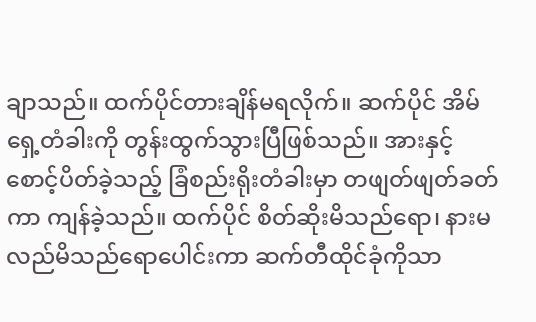ချာသည်။ ထက်ပိုင်တားချိန်မရလိုက်။ ဆက်ပိုင် အိမ်ရှေ့တံခါးကို တွန်းထွက်သွားပြီဖြစ်သည်။ အားနှင့် စောင့်ပိတ်ခဲ့သည့် ခြံစည်းရိုးတံခါးမှာ တဖျတ်ဖျတ်ခတ်ကာ ကျန်ခဲ့သည်။ ထက်ပိုင် စိတ်ဆိုးမိသည်ရော၊ နားမလည်မိသည်ရောပေါင်းကာ ဆက်တီထိုင်ခုံကိုသာ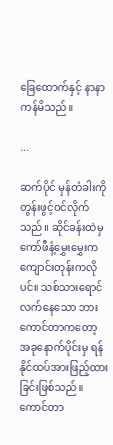ခြေထောက်နှင့် နာနာကန်မိသည်။

...

ဆက်ပိုင် မှန်တံခါးကို တွန်းဖွင့်ဝင်လိုက်သည်။ ဆိုင်ခန်းထဲမှ ကော်ဖီနံ့မွှေးမွှေးက ကျောင်းတုန်းကလိုပင်။ သစ်သားရောင်လက်နေသော ဘားကောင်တာကတော့ အခုနောက်ပိုင်းမှ ရန်နိုင်ထပ်အားဖြည့်ထားခြင်းဖြစ်သည်။
ကောင်တာ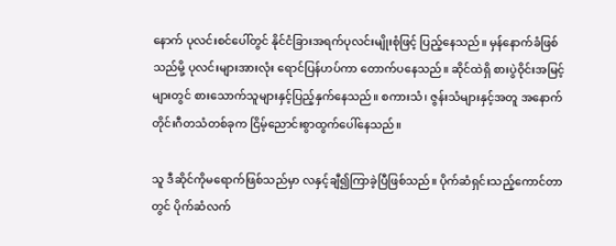နောက် ပုလင်းစင်ပေါ်တွင် နိုင်ငံခြားအရက်ပုလင်းမျိုးစုံဖြင့် ပြည့်နေသည်။ မှန်နောက်ခံဖြစ်သည်မို့ ပုလင်းများအားလုံး ရောင်ပြန်ဟပ်ကာ တောက်ပနေသည်။ ဆိုင်ထဲရှိ စားပွဲဝိုင်းအမြင့်များတွင် စားသောက်သူများနှင့်ပြည့်နှက်နေသည်။ စကားသံ၊ ဇွန်းသံများနှင့်အတူ အနောက်တိုင်းဂီတသံတစ်ခုက ငြိမ့်ညောင်းစွာထွက်ပေါ်နေသည်။

သူ ဒီဆိုင်ကိုမရောက်ဖြစ်သည်မှာ လနှင့်ချီ၍ကြာခဲ့ပြီဖြစ်သည်။ ပိုက်ဆံရှင်းသည့်ကောင်တာတွင် ပိုက်ဆံလက်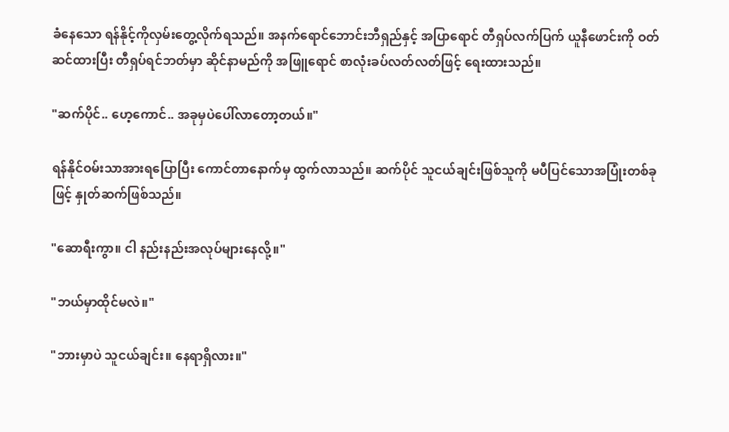ခံနေသော ရန်နိုင့်ကိုလှမ်းတွေ့လိုက်ရသည်။ အနက်ရောင်ဘောင်းဘီရှည်နှင့် အပြာရောင် တီရှပ်လက်ပြက် ယူနီဖောင်းကို ဝတ်ဆင်ထားပြီး တီရှပ်ရင်ဘတ်မှာ ဆိုင်နာမည်ကို အဖြူရောင် စာလုံးခပ်လတ်လတ်ဖြင့် ရေးထားသည်။

"ဆက်ပိုင်.. ဟေ့ကောင်.. အခုမှပဲပေါ်လာတော့တယ်။"

ရန်နိုင်ဝမ်းသာအားရပြောပြီး ကောင်တာနောက်မှ ထွက်လာသည်။ ဆက်ပိုင် သူငယ်ချင်းဖြစ်သူကို မပီပြင်သောအပြုံးတစ်ခုဖြင့် နှုတ်ဆက်ဖြစ်သည်။

"ဆောရီးကွာ။ ငါ နည်းနည်းအလုပ်များနေလို့။"

"ဘယ်မှာထိုင်မလဲ။"

"ဘားမှာပဲ သူငယ်ချင်း။ နေရာရှိလား။"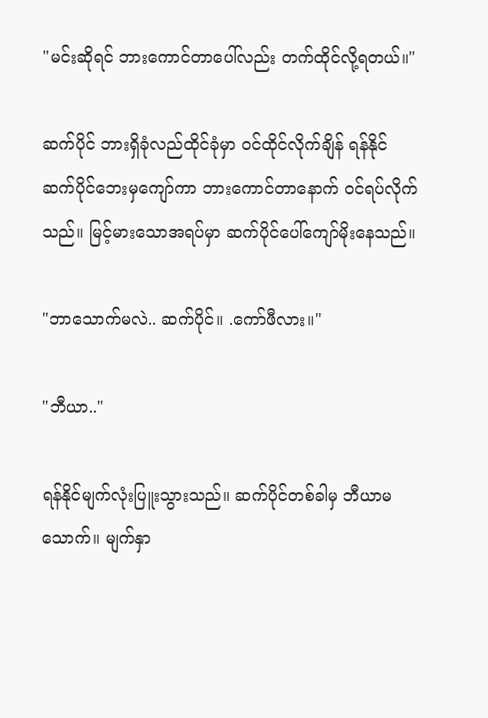"မင်းဆိုရင် ဘားကောင်တာပေါ်လည်း တက်ထိုင်လို့ရတယ်။"

ဆက်ပိုင် ဘားရှိခုံလည်ထိုင်ခုံမှာ ဝင်ထိုင်လိုက်ချိန် ရန်နိုင် ဆက်ပိုင်ဘေးမှကျော်ကာ ဘားကောင်တာနောက် ဝင်ရပ်လိုက်သည်။ မြင့်မားသောအရပ်မှာ ဆက်ပိုင်ပေါ်ကျော်မိုးနေသည်။

"ဘာသောက်မလဲ.. ဆက်ပိုင်။ .ကော်ဖီလား။"

"ဘီယာ.."

ရန်နိုင်မျက်လုံးပြူးသွားသည်။ ဆက်ပိုင်တစ်ခါမှ ဘီယာမသောက်။ မျက်နှာ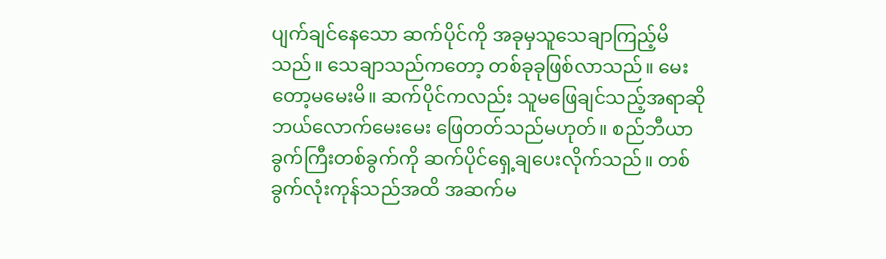ပျက်ချင်နေသော ဆက်ပိုင်ကို အခုမှသူသေချာကြည့်မိသည်။ သေချာသည်ကတော့ တစ်ခုခုဖြစ်လာသည်။ မေးတော့မမေးမိ။ ဆက်ပိုင်ကလည်း သူမဖြေချင်သည့်အရာဆို ဘယ်လောက်မေးမေး ဖြေတတ်သည်မဟုတ်။ စည်ဘီယာခွက်ကြီးတစ်ခွက်ကို ဆက်ပိုင်ရှေ့ချပေးလိုက်သည်။ တစ်ခွက်လုံးကုန်သည်အထိ အဆက်မ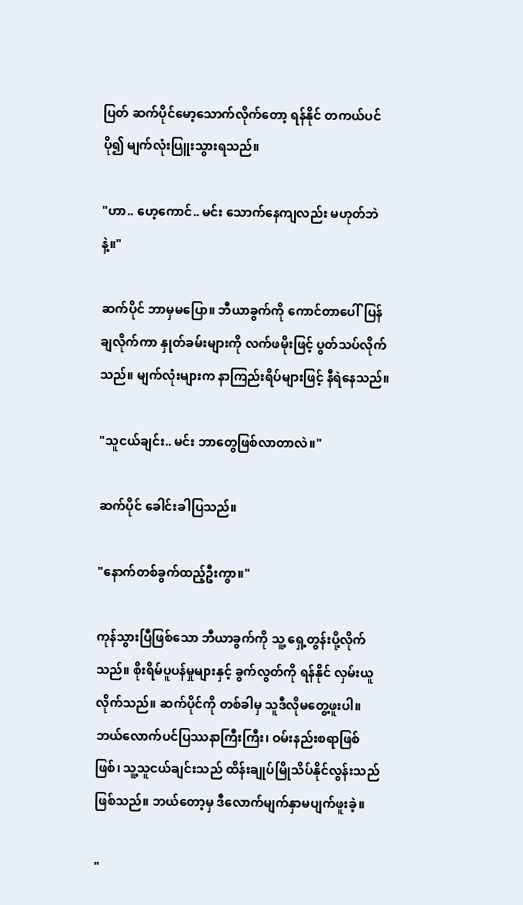ပြတ် ဆက်ပိုင်မော့သောက်လိုက်တော့ ရန်နိုင် တကယ်ပင် ပို၍ မျက်လုံးပြူးသွားရသည်။

"ဟာ.. ဟေ့ကောင်.. မင်း သောက်နေကျလည်း မဟုတ်ဘဲနဲ့။"

ဆက်ပိုင် ဘာမှမပြော။ ဘီယာခွက်ကို ကောင်တာပေါ်ပြန်ချလိုက်ကာ နှုတ်ခမ်းများကို လက်ဖမိုးဖြင့် ပွတ်သပ်လိုက်သည်။ မျက်လုံးများက နာကြည်းရိပ်များဖြင့် နီရဲနေသည်။

"သူငယ်ချင်း.. မင်း ဘာတွေဖြစ်လာတာလဲ။"

ဆက်ပိုင် ခေါင်းခါပြသည်။

"နောက်တစ်ခွက်ထည့်ဦးကွာ။"

ကုန်သွားပြီဖြစ်သော ဘီယာခွက်ကို သူ့ ရှေ့တွန်းပို့လိုက်သည်။ စိုးရိမ်ပူပန်မှုများနှင့် ခွက်လွတ်ကို ရန်နိုင် လှမ်းယူလိုက်သည်။ ဆက်ပိုင်ကို တစ်ခါမှ သူဒီလိုမတွေ့ဖူးပါ။ ဘယ်လောက်ပင်ပြဿနာကြီးကြီး၊ ဝမ်းနည်းစရာဖြစ်ဖြစ်၊ သူ့သူငယ်ချင်းသည် ထိန်းချုပ်မြိုသိပ်နိုင်လွန်းသည်ဖြစ်သည်။ ဘယ်တော့မှ ဒီလောက်မျက်နှာမပျက်ဖူးခဲ့။

"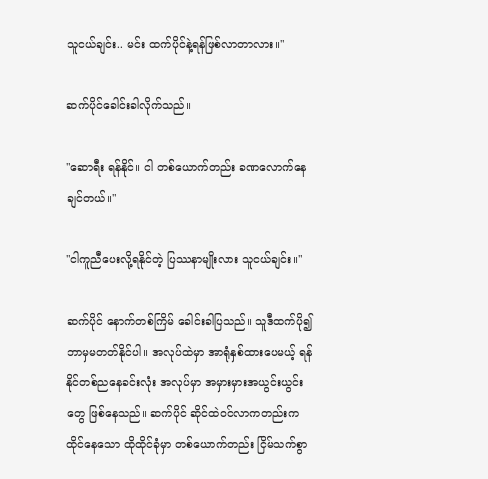သူငယ်ချင်း.. မင်း ထက်ပိုင်နဲ့ရန်ဖြစ်လာတာလား။"

ဆက်ပိုင်ခေါင်းခါလိုက်သည်။

"ဆောရီး ရန်နိုင်။ ငါ တစ်ယောက်တည်း ခဏလောက်နေချင်တယ်။"

"ငါကူညီပေးလို့ရနိုင်တဲ့ ပြဿနာမျိုးလား သူငယ်ချင်း။"

ဆက်ပိုင် နောက်တစ်ကြိမ် ခေါင်းခါပြသည်။ သူဒီထက်ပို၍ ဘာမှမတတ်နိုင်ပါ။ အလုပ်ထဲမှာ အာရုံနှစ်ထားပေမယ့် ရန်နိုင်တစ်ညနေခင်းလုံး အလုပ်မှာ အမှားမှားအယွင်းယွင်းတွေ ဖြစ်နေသည်။ ဆက်ပိုင် ဆိုင်ထဲဝင်လာကတည်းက ထိုင်နေသော ထိုထိုင်ခုံမှာ တစ်ယောက်တည်း ငြိမ်သက်စွာ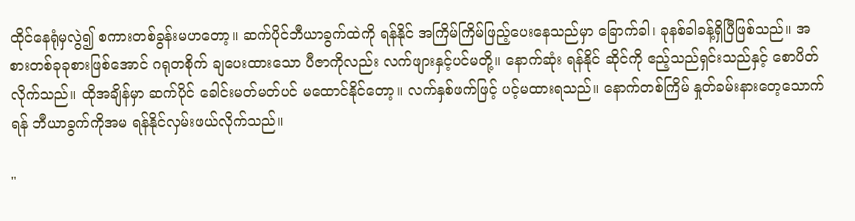ထိုင်နေရုံမှလွဲ၍ စကားတစ်ခွန်းမဟတော့။ ဆက်ပိုင်ဘီယာခွက်ထဲကို ရန်နိုင် အကြိမ်ကြိမ်ဖြည့်ပေးနေသည်မှာ ခြောက်ခါ၊ ခုနစ်ခါခန့်ရှိပြီဖြစ်သည်။ အစားတစ်ခုခုစားဖြစ်အောင် ဂရုတစိုက် ချပေးထားသော ပီဇာကိုလည်း လက်ဖျားနှင့်ပင်မတို့။ နောက်ဆုံး ရန်နိုင် ဆိုင်ကို ဧည့်သည်ရှင်းသည်နှင့် စောပိတ်လိုက်သည်။ ထိုအချိန်မှာ ဆက်ပိုင် ခေါင်းမတ်မတ်ပင် မထောင်နိုင်တော့။ လက်နှစ်ဖက်ဖြင့် ပင့်မထားရသည်။ နောက်တစ်ကြိမ် နှုတ်ခမ်းနားတေ့သောက်ရန် ဘီယာခွက်ကိုအမ ရန်နိုင်လှမ်းဖယ်လိုက်သည်။

"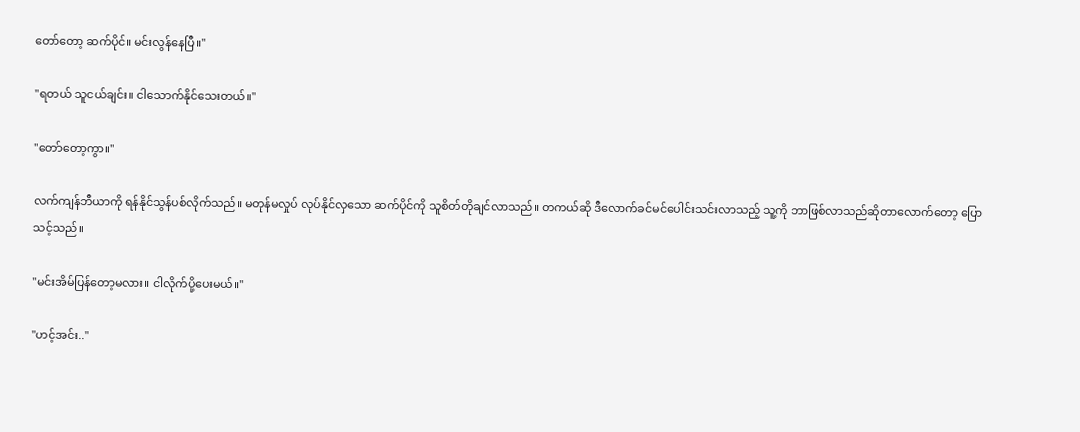တော်တော့ ဆက်ပိုင်။ မင်းလွန်နေပြီ။"

"ရတယ် သူငယ်ချင်း။ ငါသောက်နိုင်သေးတယ်။"

"တော်တော့ကွာ။"

လက်ကျန်ဘီယာကို ရန်နိုင်သွန်ပစ်လိုက်သည်။ မတုန်မလှုပ် လုပ်နိုင်လှသော ဆက်ပိုင်ကို သူစိတ်တိုချင်လာသည်။ တကယ်ဆို ဒီလောက်ခင်မင်ပေါင်းသင်းလာသည့် သူ့ကို ဘာဖြစ်လာသည်ဆိုတာလောက်တော့ ပြောသင့်သည်။

"မင်းအိမ်ပြန်တော့မလား။ ငါလိုက်ပို့ပေးမယ်။"

"ဟင့်အင်း.."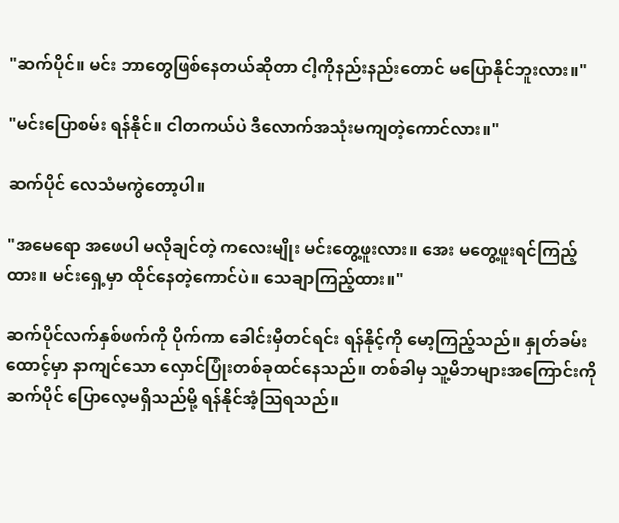"ဆက်ပိုင်။ မင်း ဘာတွေဖြစ်နေတယ်ဆိုတာ ငါ့ကိုနည်းနည်းတောင် မပြောနိုင်ဘူးလား။"

"မင်းပြောစမ်း ရန်နိုင်။ ငါတကယ်ပဲ ဒီလောက်အသုံးမကျတဲ့ကောင်လား။"

ဆက်ပိုင် လေသံမကွဲတော့ပါ။

"အမေရော အဖေပါ မလိုချင်တဲ့ ကလေးမျိုး မင်းတွေ့ဖူးလား။ အေး မတွေ့ဖူးရင်ကြည့်ထား။ မင်းရှေ့မှာ ထိုင်နေတဲ့ကောင်ပဲ။ သေချာကြည့်ထား။"

ဆက်ပိုင်လက်နှစ်ဖက်ကို ပိုက်ကာ ခေါင်းမှီတင်ရင်း ရန်နိုင့်ကို မော့ကြည့်သည်။ နှုတ်ခမ်းထောင့်မှာ နာကျင်သော လှောင်ပြုံးတစ်ခုထင်နေသည်။ တစ်ခါမှ သူ့မိဘများအကြောင်းကို ဆက်ပိုင် ပြောလေ့မရှိသည်မို့ ရန်နိုင်အံ့သြရသည်။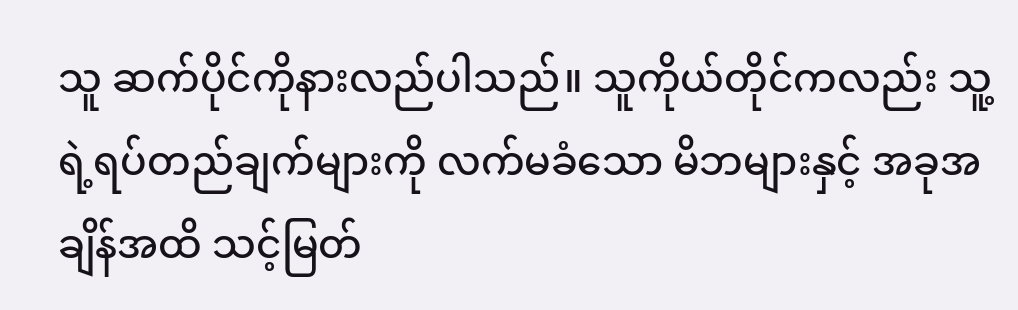သူ ဆက်ပိုင်ကိုနားလည်ပါသည်။ သူကိုယ်တိုင်ကလည်း သူ့ရဲ့ရပ်တည်ချက်များကို လက်မခံသော မိဘများနှင့် အခုအချိန်အထိ သင့်မြတ်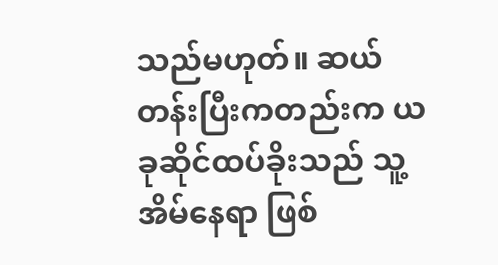သည်မဟုတ်။ ဆယ်တန်းပြီးကတည်းက ယခုဆိုင်ထပ်ခိုးသည် သူ့အိမ်နေရာ ဖြစ်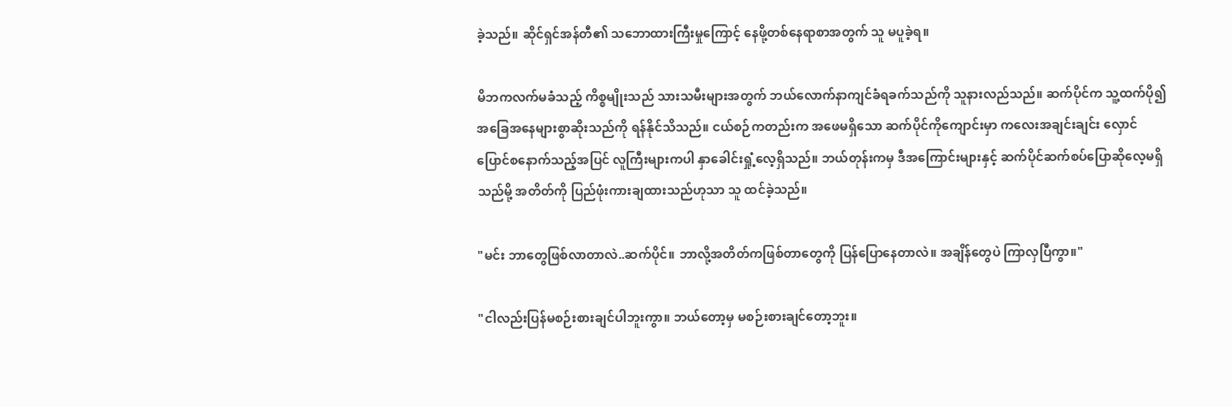ခဲ့သည်။ ဆိုင်ရှင်အန်တီ၏ သဘောထားကြီးမှုကြောင့် နေဖို့တစ်နေရာစာအတွက် သူ မပူခဲ့ရ။

မိဘကလက်မခံသည့် ကိစ္စမျိုးသည် သားသမီးများအတွက် ဘယ်လောက်နာကျင်ခံရခက်သည်ကို သူနားလည်သည်။ ဆက်ပိုင်က သူ့ထက်ပို၍ အခြေအနေများစွာဆိုးသည်ကို ရန်နိုင်သိသည်။ ငယ်စဉ်ကတည်းက အဖေမရှိသော ဆက်ပိုင်ကိုကျောင်းမှာ ကလေးအချင်းချင်း လှောင်ပြောင်စနောက်သည့်အပြင် လူကြီးများကပါ နှာခေါင်းရှုံ့လေ့ရှိသည်။ ဘယ်တုန်းကမှ ဒီအကြောင်းများနှင့် ဆက်ပိုင်ဆက်စပ်ပြောဆိုလေ့မရှိသည်မို့ အတိတ်ကို ပြည်ဖုံးကားချထားသည်ဟုသာ သူ ထင်ခဲ့သည်။

"မင်း ဘာတွေဖြစ်လာတာလဲ..ဆက်ပိုင်။ ဘာလို့အတိတ်ကဖြစ်တာတွေကို ပြန်ပြောနေတာလဲ။ အချိန်တွေပဲ ကြာလှပြီကွာ။"

"ငါလည်းပြန်မစဉ်းစားချင်ပါဘူးကွာ။ ဘယ်တော့မှ မစဉ်းစားချင်တော့ဘူး။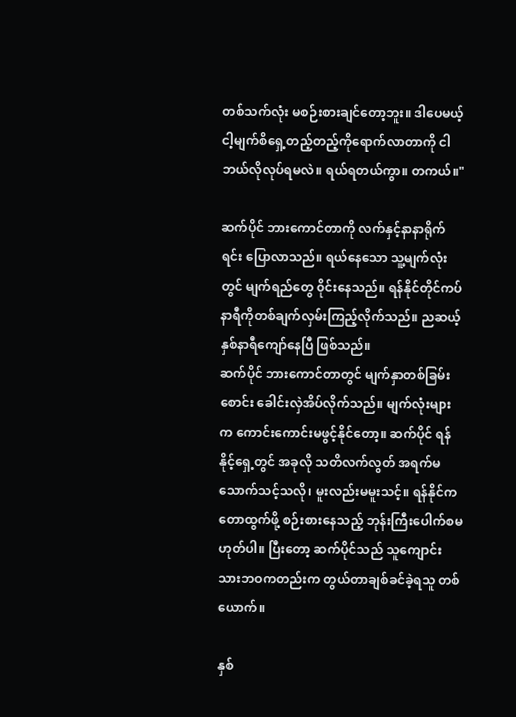တစ်သက်လုံး မစဉ်းစားချင်တော့ဘူး။ ဒါပေမယ့် ငါ့မျက်စိရှေ့တည့်တည့်ကိုရောက်လာတာကို ငါဘယ်လိုလုပ်ရမလဲ။ ရယ်ရတယ်ကွာ။ တကယ်။"

ဆက်ပိုင် ဘားကောင်တာကို လက်နှင့်နာနာရိုက်ရင်း ပြောလာသည်။ ရယ်နေသော သူ့မျက်လုံးတွင် မျက်ရည်တွေ ၀ိုင်းနေသည်။ ရန်နိုင်တိုင်ကပ်နာရီကိုတစ်ချက်လှမ်းကြည့်လိုက်သည်။ ညဆယ့်နှစ်နာရီကျော်နေပြီ ဖြစ်သည်။
ဆက်ပိုင် ဘားကောင်တာတွင် မျက်နှာတစ်ခြမ်းစောင်း ခေါင်းလှဲအိပ်လိုက်သည်။ မျက်လုံးများက ကောင်းကောင်းမဖွင့်နိုင်တော့။ ဆက်ပိုင် ရန်နိုင့်ရှေ့တွင် အခုလို သတိလက်လွတ် အရက်မသောက်သင့်သလို၊ မူးလည်းမမူးသင့်။ ရန်နိုင်က တောထွက်ဖို့ စဉ်းစားနေသည့် ဘုန်းကြီးပေါက်စမဟုတ်ပါ။ ပြီးတော့ ဆက်ပိုင်သည် သူကျောင်းသားဘဝကတည်းက တွယ်တာချစ်ခင်ခဲ့ရသူ တစ်ယောက်။

နှစ်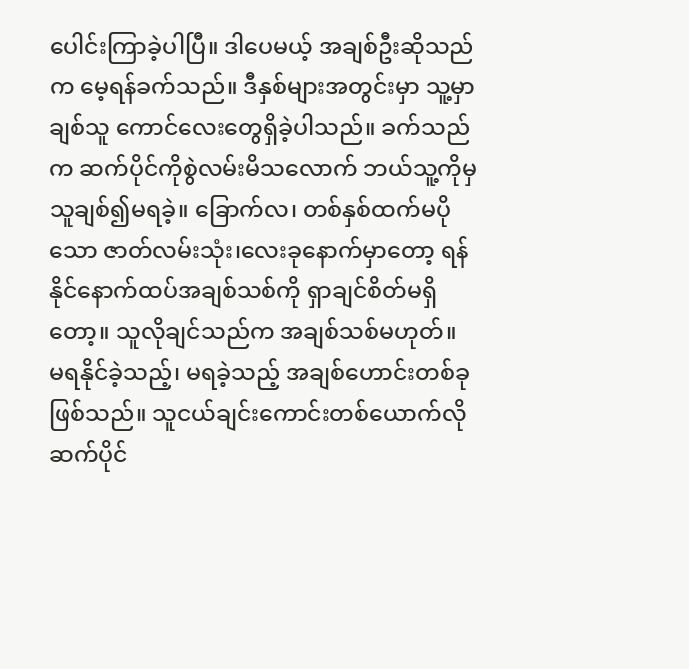ပေါင်းကြာခဲ့ပါပြီ။ ဒါပေမယ့် အချစ်ဦးဆိုသည်က မေ့ရန်ခက်သည်။ ဒီနှစ်များအတွင်းမှာ သူ့မှာ ချစ်သူ ကောင်လေးတွေရှိခဲ့ပါသည်။ ခက်သည်က ဆက်ပိုင်ကိုစွဲလမ်းမိသလောက် ဘယ်သူ့ကိုမှ သူချစ်၍မရခဲ့။ ခြောက်လ၊ တစ်နှစ်ထက်မပိုသော ဇာတ်လမ်းသုံး၊လေးခုနောက်မှာတော့ ရန်နိုင်နောက်ထပ်အချစ်သစ်ကို ရှာချင်စိတ်မရှိတော့။ သူလိုချင်သည်က အချစ်သစ်မဟုတ်။ မရနိုင်ခဲ့သည့်၊ မရခဲ့သည့် အချစ်ဟောင်းတစ်ခုဖြစ်သည်။ သူငယ်ချင်းကောင်းတစ်ယောက်လို ဆက်ပိုင်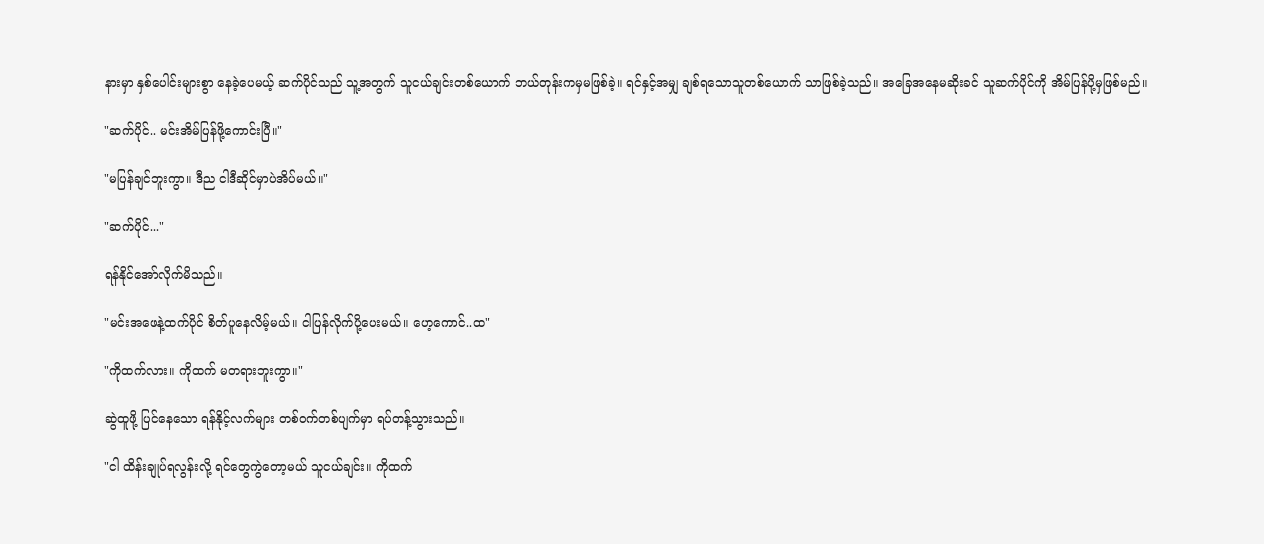နားမှာ နှစ်ပေါင်းများစွာ နေခဲ့ပေမယ့် ဆက်ပိုင်သည် သူ့အတွက် သူငယ်ချင်းတစ်ယောက် ဘယ်တုန်းကမှမဖြစ်ခဲ့။ ရင်နှင့်အမျှ ချစ်ရသောသူတစ်ယောက် သာဖြစ်ခဲ့သည်။ အခြေအနေမဆိုးခင် သူဆက်ပိုင်ကို အိမ်ပြန်ပို့မှဖြစ်မည်။

"ဆက်ပိုင်.. မင်းအိမ်ပြန်ဖို့ကောင်းပြီ။"

"မပြန်ချင်ဘူးကွာ။ ဒီည ငါဒီဆိုင်မှာပဲအိပ်မယ်။"

"ဆက်ပိုင်..."

ရန်နိုင်အော်လိုက်မိသည်။

"မင်းအဖေနဲ့ထက်ပိုင် စိတ်ပူနေလိမ့်မယ်။ ငါပြန်လိုက်ပို့ပေးမယ်။ ဟေ့ကောင်..ထ"

"ကိုထက်လား။ ကိုထက် မတရားဘူးကွာ။"

ဆွဲထူဖို့ ပြင်နေသော ရန်နိုင့်လက်များ တစ်ဝက်တစ်ပျက်မှာ ရပ်တန့်သွားသည်။

"ငါ ထိန်းချုပ်ရလွန်းလို့ ရင်တွေကွဲတော့မယ် သူငယ်ချင်း။ ကိုထက်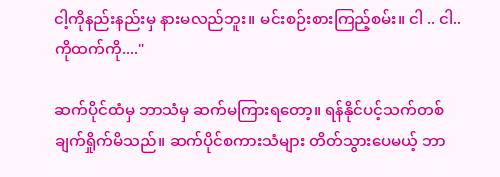ငါ့ကိုနည်းနည်းမှ နားမလည်ဘူး။ မင်းစဉ်းစားကြည့်စမ်း။ ငါ .. ငါ..ကိုထက်ကို...."

ဆက်ပိုင်ထံမှ ဘာသံမှ ဆက်မကြားရတော့။ ရန်နိုင်ပင့်သက်တစ်ချက်ရှိုက်မိသည်။ ဆက်ပိုင်စကားသံများ တိတ်သွားပေမယ့် ဘာ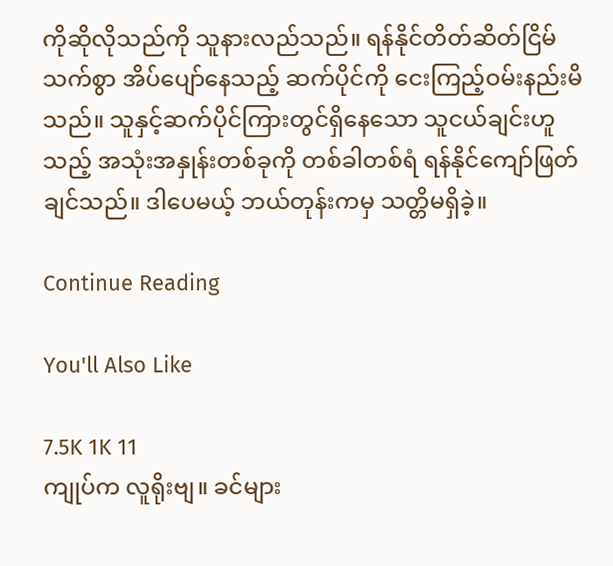ကိုဆိုလိုသည်ကို သူနားလည်သည်။ ရန်နိုင်တိတ်ဆိတ်ငြိမ်သက်စွာ အိပ်ပျော်နေသည့် ဆက်ပိုင်ကို ငေးကြည့်ဝမ်းနည်းမိသည်။ သူနှင့်ဆက်ပိုင်ကြားတွင်ရှိနေသော သူငယ်ချင်းဟူသည့် အသုံးအနှုန်းတစ်ခုကို တစ်ခါတစ်ရံ ရန်နိုင်ကျော်ဖြတ်ချင်သည်။ ဒါပေမယ့် ဘယ်တုန်းကမှ သတ္တိမရှိခဲ့။

Continue Reading

You'll Also Like

7.5K 1K 11
ကျုပ်က လူရိုးဗျ။ ခင်များ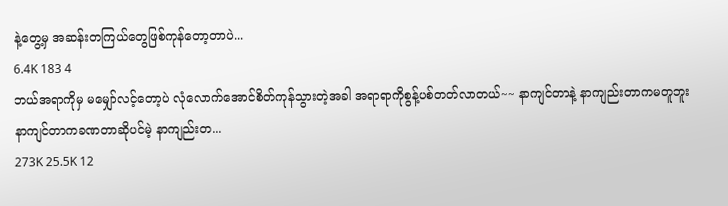နဲ့တွေ့မှ အဆန်းတကြယ်တွေဖြစ်ကုန်တော့တာပဲ...
6.4K 183 4
ဘယ်အရာကိုမှ မမျှော်လင့်တော့ပဲ လုံလောက်အောင်စိတ်ကုန်သွားတဲ့အခါ အရာရာကိုစွန့်ပစ်တတ်လာတယ်~~ နာကျင်တာနဲ့ နာကျည်းတာကမတူဘူး နာကျင်တာကခဏတာဆိုပင်မဲ့ နာကျည်းတ...
273K 25.5K 12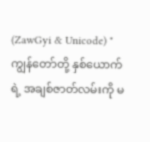(ZawGyi & Unicode) "ကျွန်တော်တို့ နှစ်ယောက်ရဲ့ အချစ်ဇာတ်လမ်းကို မ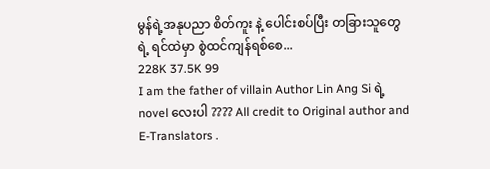မွန်ရဲ့အနုပညာ စိတ်ကူး နဲ့ ပေါင်းစပ်ပြီး တခြားသူတွေ ရဲ့ ရင်ထဲမှာ စွဲထင်ကျန်ရစ်စေ...
228K 37.5K 99
I am the father of villain Author Lin Ang Si ရဲ့ novel လေးပါ ???? All credit to Original author and E-Translators .